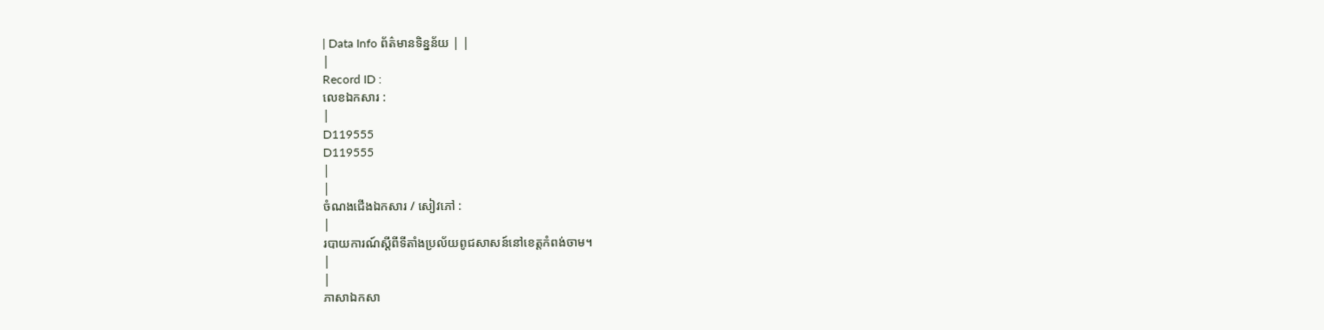| Data Info ព័ត៌មានទិន្នន័យ | |
|
Record ID :
លេខឯកសារ :
|
D119555
D119555
|
|
ចំណងជើងឯកសារ / សៀវភៅ :
|
របាយការណ៍ស្តីពីទីតាំងប្រល័យពូជសាសន៍នៅខេត្តកំពង់ចាម។
|
|
ភាសាឯកសា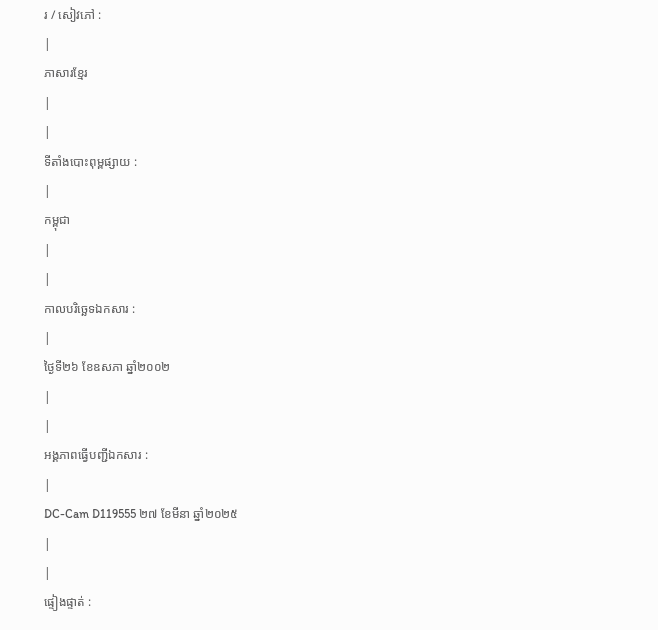រ / សៀវភៅ :
|
ភាសារខ្មែរ
|
|
ទីតាំងបោះពុម្ពផ្សាយ :
|
កម្ពុជា
|
|
កាលបរិច្ឆេទឯកសារ :
|
ថ្ងៃទី២៦ ខែឧសភា ឆ្នាំ២០០២
|
|
អង្គភាពធ្វើបញ្ជីឯកសារ :
|
DC-Cam D119555 ២៧ ខែមីនា ឆ្នាំ២០២៥
|
|
ផ្ទៀងផ្ទាត់ :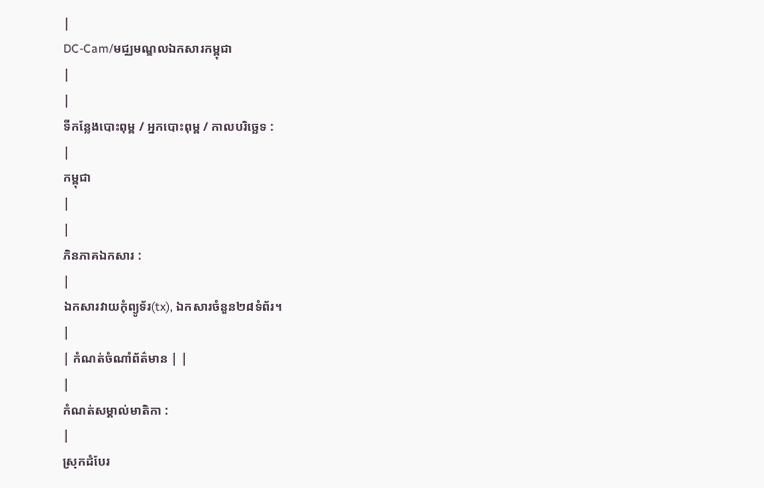|
DC-Cam/មជ្ឈមណ្ឌលឯកសារកម្ពុជា
|
|
ទីកន្លែងបោះពុម្ព / អ្នកបោះពុម្ព / កាលបរិច្ឆេទ :
|
កម្ពុជា
|
|
ភិនភាគឯកសារ :
|
ឯកសារវាយកំុព្យូទ័រ(tx), ឯកសារចំនួន២៨ទំព័រ។
|
| កំណត់ចំណាំព័ត៌មាន | |
|
កំណត់សម្គាល់មាតិកា :
|
ស្រុកដំបែរ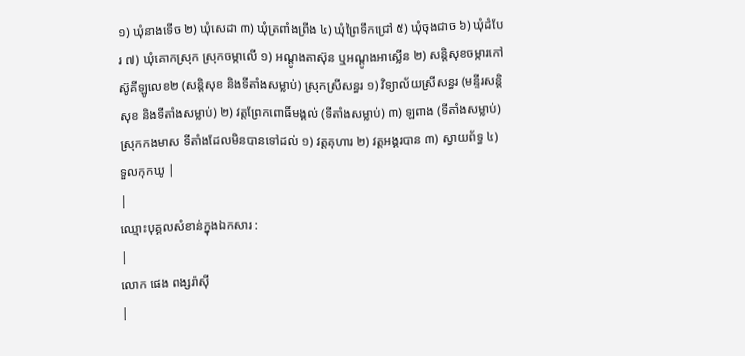១) ឃុំនាងទើច ២) ឃុំសេដា ៣) ឃុំត្រពាំងព្រីង ៤) ឃុំព្រៃទឹកជ្រៅ ៥) ឃុំចុងជាច ៦) ឃុំដំបែរ ៧) ឃុំគោកស្រុក ស្រុកចម្កាលើ ១) អណ្តូងតាស៊ុន ឬអណ្តូងអាស្លើន ២) សន្តិសុខចម្ការកៅស៊ូគីឡូលេខ២ (សន្តិសុខ និងទីតាំងសម្លាប់) ស្រុកស្រីសន្ធរ ១) វិទ្យាល័យស្រីសន្ធរ (មន្ទីរសន្តិសុខ និងទីតាំងសម្លាប់) ២) វត្តព្រែកពោធិ៍មង្គល់ (ទីតាំងសម្លាប់) ៣) ឡពាង (ទីតាំងសម្លាប់) ស្រុកកងមាស ទីតាំងដែលមិនបានទៅដល់ ១) វត្តគុហារ ២) វត្តអង្គរបាន ៣) ស្វាយព័ទ្ធ ៤) ទួលកុកឃូ |
|
ឈ្មោះបុគ្គលសំខាន់ក្នុងឯកសារ :
|
លោក ផេង ពង្សរ៉ាស៊ី
|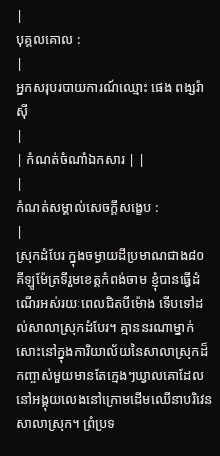|
បុគ្គលគោល :
|
អ្នកសរុបរបាយការណ៍ឈ្មោះ ផេង ពង្សរ៉ាស៊ី
|
| កំណត់ចំណាំឯកសារ | |
|
កំណត់សម្គាល់សេចក្ដីសង្ខេប :
|
ស្រុកដំបែរ ក្នុងចម្ងាយដីប្រមាណជាង៨០គីឡូម៉ែត្រទីរួមខេត្តកំពង់ចាម ខ្ញុំបានធ្វើដំណើរអស់រយៈពេលជិតបីម៉ោង ទើបទៅដល់សាលាស្រុកដំបែរ។ គ្មាននរណាម្នាក់សោះនៅក្នុងការិយាល័យនៃសាលាស្រុកដ៏កញ្ចាស់មួយមានតែក្មេងៗឃ្វាលគោដែលនៅអង្គុយលេងនៅក្រោមដើមឈើនាបរិវេនសាលាស្រុក។ ព្រំប្រទ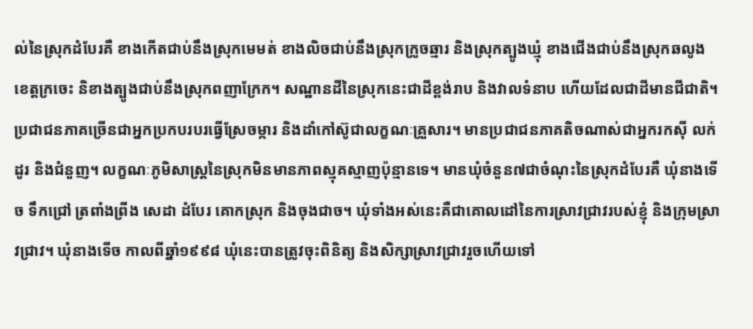ល់នៃស្រុកដំបែរគឺ ខាងកើតជាប់នឹងស្រុកមេមត់ ខាងលិចជាប់នឹងស្រុកក្រូចឆ្មារ និងស្រុកត្បូងឃ្មុំ ខាងជើងជាប់នឹងស្រុកឆលូង ខេត្តក្រចេះ និខាងត្បូងជាប់នឹងស្រុកពញាក្រែក។ សណ្ឋានដីនៃស្រុកនេះជាដីខ្ពង់រាប និងវាលទំនាប ហើយដែលជាដីមានជីជាតិ។ ប្រជាជនភាគច្រើនជាអ្នកប្រកបរបរធ្វើស្រែចម្ការ និងដាំកៅស៊ូជាលក្ខណៈគ្រួសារ។ មានប្រជាជនភាគតិចណាស់ជាអ្នករកស៊ី លក់ដូរ និងជំនួញ។ លក្ខណៈភូមិសាស្រ្តនៃស្រុកមិនមានភាពស្មុគស្មាញប៉ុន្មានទេ។ មានឃុំចំនួន៧ជាចំណុះនៃស្រុកដំបែរគឺ ឃុំនាងទើច ទឹកជ្រៅ ត្រពាំងព្រីង សេដា ដំបែរ គោកស្រុក និងចុងជាច។ ឃុំទាំងអស់នេះគឺជាគោលដៅនៃការស្រាវជ្រាវរបស់ខ្ញុំ និងក្រុមស្រាវជ្រាវ។ ឃុំនាងទើច កាលពីឆ្នាំ១៩៩៨ ឃុំនេះបានត្រូវចុះពិនិត្យ និងសិក្សាស្រាវជ្រាវរួចហើយទៅ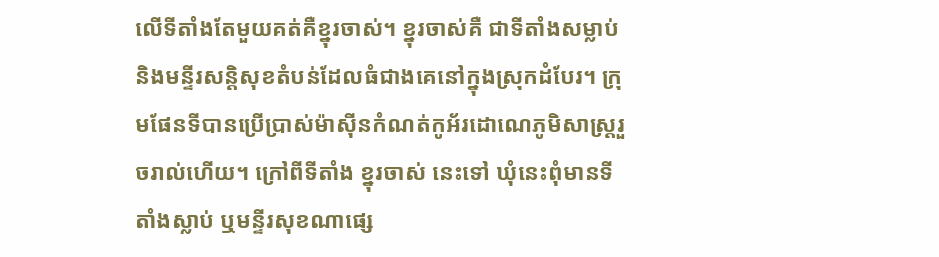លើទីតាំងតែមួយគត់គឺខ្នុរចាស់។ ខ្នុរចាស់គឺ ជាទីតាំងសម្លាប់និងមន្ទីរសន្តិសុខតំបន់ដែលធំជាងគេនៅក្នុងស្រុកដំបែរ។ ក្រុមផែនទីបានប្រើប្រាស់ម៉ាស៊ីនកំណត់កូអ័រដោណេភូមិសាស្រ្តរួចរាល់ហើយ។ ក្រៅពីទីតាំង ខ្នុរចាស់ នេះទៅ ឃុំនេះពុំមានទីតាំងស្លាប់ ឬមន្ទីរសុខណាផ្សេ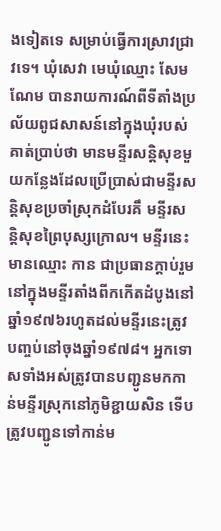ងទៀតទេ សម្រាប់ធ្វើការស្រាវជ្រាវទេ។ ឃុំសេវា មេឃុំឈ្មោះ សែម ណែម បានរាយការណ៍ពីទីតាំងប្រល័យពូជសាសន៍នៅក្នុងឃុំរបស់គាត់ប្រាប់ថា មានមន្ទីរសន្តិសុខមួយកន្លែងដែលប្រើប្រាស់ជាមន្ទីរសន្តិសុខប្រចាំស្រុកដំបែរគឹ មន្ទីរសន្តិសុខព្រៃបុស្សក្រោល។ មន្ទីរនេះមានឈ្មោះ កាន ជាប្រធានក្តាប់រួមនៅក្នុងមន្ទីរតាំងពីកកើតដំបូងនៅឆ្នាំ១៩៧៦រហូតដល់មន្ទីរនេះត្រូវបញ្ចប់នៅចុងឆ្នាំ១៩៧៨។ អ្នកទោសទាំងអស់ត្រូវបានបញ្ជូនមកកាន់មន្ទីរស្រុកនៅភូមិខ្ជាយសិន ទើបត្រូវបញ្ជូនទៅកាន់ម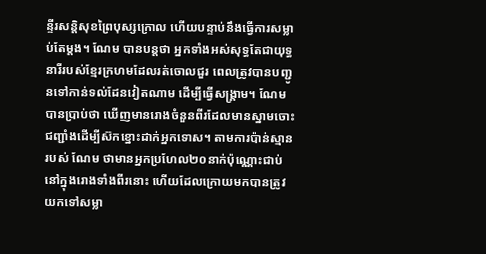ន្ទីរសន្តិសុខព្រៃបុស្សក្រោល ហើយបន្ទាប់នឹងធ្វើការសម្លាប់តែម្តង។ ណែម បានបន្តថា អ្នកទាំងអស់សុទ្ធតែជាយុទ្ធនារីរបស់ខ្មែរក្រហមដែលរត់ចោលជួរ ពេលត្រូវបានបញ្ជូនទៅកាន់ទល់ដែនវៀតណាម ដើម្បីធ្វើសង្រ្គាម។ ណែម បានប្រាប់ថា ឃើញមានរោងចំនួនពីរដែលមានស្នាមចោះជញ្ជាំងដើម្បីស៊កខ្នោះដាក់អ្នកទោស។ តាមការប៉ាន់ស្មានរបស់ ណែម ថាមានអ្នកប្រហែល២០នាក់ប៉ុណ្ណោះជាប់នៅក្នុងរោងទាំងពីរនោះ ហើយដែលក្រោយមកបានត្រូវយកទៅសម្លា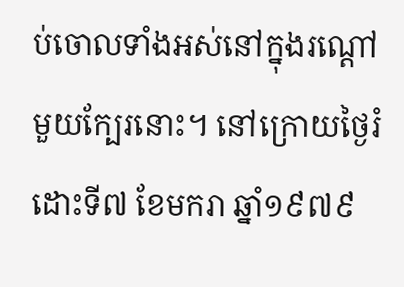ប់ចោលទាំងអស់នៅក្នុងរណ្តៅមួយក្បែរនោះ។ នៅក្រោយថ្ងៃរំដោះទី៧ ខែមករា ឆ្នាំ១៩៧៩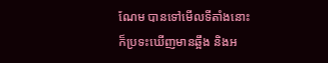ណែម បានទៅមើលទីតាំងនោះក៏ប្រទះឃើញមានឆ្អឹង និងអ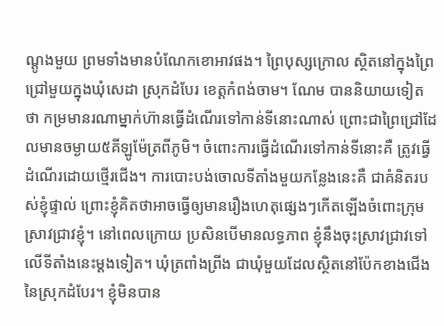ណ្តូងមួយ ព្រមទាំងមានបំណែកខោអាវផង។ ព្រៃបុស្សក្រោល ស្ថិតនៅក្នុងព្រៃជ្រៅមួយក្នុងឃុំសេដា ស្រុកដំបែរ ខេត្តកំពង់ចាម។ ណែម បាននិយាយទៀតថា កម្រមានរណាម្នាក់ហ៊ានធ្វើដំណើរទៅកាន់ទីនោះណាស់ ព្រោះជាព្រៃជ្រៅដែលមានចម្ងាយ៥គីឡូម៉ែត្រពីភូមិ។ ចំពោះការធ្វើដំណើរទៅកាន់ទីនោះគឺ ត្រូវធ្វើដំណើរដោយថ្មើរជើង។ ការបោះបង់ចោលទីតាំងមួយកន្លែងនេះគឺ ជាគំនិតរបស់ខ្ញុំផ្ទាល់ ព្រោះខ្ញុំគិតថាអាចធ្វើឲ្យមានរឿងហេតុផ្សេងៗកើតឡើងចំពោះក្រុមស្រាវជ្រាវខ្ញុំ។ នៅពេលក្រោយ ប្រសិនបើមានលទ្ធភាព ខ្ញុំនឹងចុះស្រាវជ្រាវទៅលើទីតាំងនេះម្តងទៀត។ ឃុំត្រពាំងព្រីង ជាឃុំមួយដែលស្ថិតនៅប៉ែកខាងជើងនៃស្រុកដំបែរ។ ខ្ញុំមិនបាន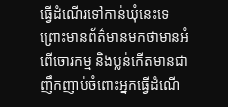ធ្វើដំណើរទៅកាន់ឃុំនេះទេ ព្រោះមានព័ត៌មានមកថាមានអំពើចោរកម្ម និងប្លន់កើតមានជាញឹកញាប់ចំពោះអ្នកធ្វើដំណើ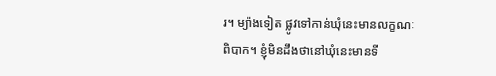រ។ ម្យ៉ាងទៀត ផ្លូវទៅកាន់ឃុំនេះមានលក្ខណៈពិបាក។ ខ្ញុំមិនដឹងថានៅឃុំនេះមានទី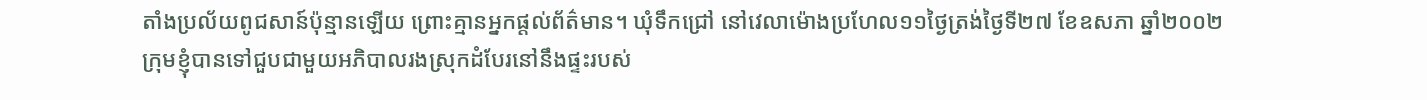តាំងប្រល័យពូជសាន៍ប៉ុន្មានឡើយ ព្រោះគ្មានអ្នកផ្តល់ព័ត៌មាន។ ឃុំទឹកជ្រៅ នៅវេលាម៉ោងប្រហែល១១ថ្ងៃត្រង់ថ្ងៃទី២៧ ខែឧសភា ឆ្នាំ២០០២ ក្រុមខ្ញុំបានទៅជួបជាមួយអភិបាលរងស្រុកដំបែរនៅនឹងផ្ទះរបស់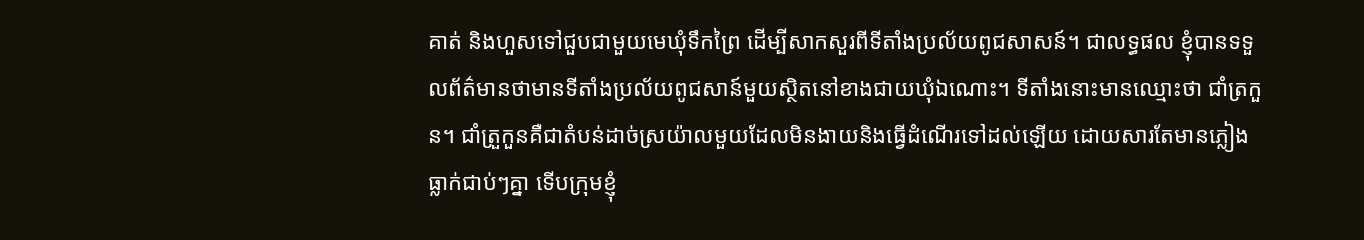គាត់ និងហួសទៅជួបជាមួយមេឃុំទឹកព្រៃ ដើម្បីសាកសួរពីទីតាំងប្រល័យពូជសាសន៍។ ជាលទ្ធផល ខ្ញុំបានទទួលព័ត៌មានថាមានទីតាំងប្រល័យពូជសាន៍មួយស្ថិតនៅខាងជាយឃុំឯណោះ។ ទីតាំងនោះមានឈ្មោះថា ជាំត្រកួន។ ជាំត្រួកួនគឺជាតំបន់ដាច់ស្រយ៉ាលមួយដែលមិនងាយនិងធ្វើដំណើរទៅដល់ឡើយ ដោយសារតែមានភ្លៀងធ្លាក់ជាប់ៗគ្នា ទើបក្រុមខ្ញុំ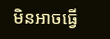មិនអាចធ្វើ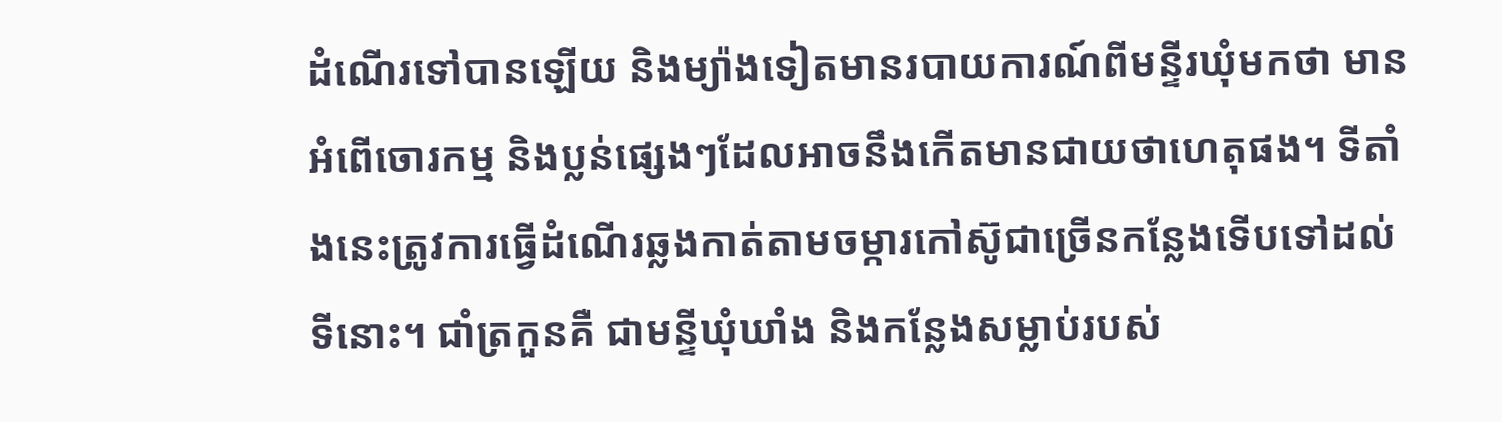ដំណើរទៅបានឡើយ និងម្យ៉ាងទៀតមានរបាយការណ៍ពីមន្ទីរឃុំមកថា មានអំពើចោរកម្ម និងប្លន់ផ្សេងៗដែលអាចនឹងកើតមានជាយថាហេតុផង។ ទីតាំងនេះត្រូវការធ្វើដំណើរឆ្លងកាត់តាមចម្ការកៅស៊ូជាច្រើនកន្លែងទើបទៅដល់ទីនោះ។ ជាំត្រកួនគឺ ជាមន្ទីឃុំឃាំង និងកន្លែងសម្លាប់របស់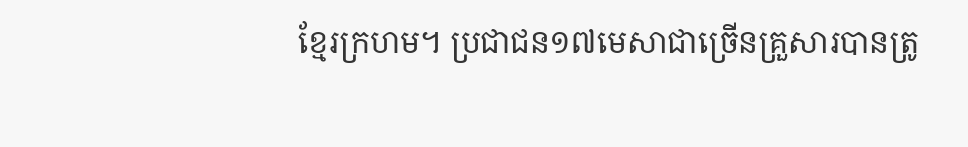ខ្មែរក្រហម។ ប្រជាជន១៧មេសាជាច្រើនគ្រួសារបានត្រូ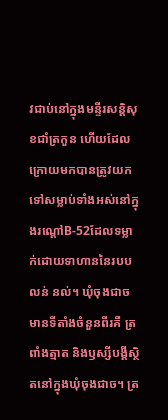វជាប់នៅក្នុងមន្ទីរសន្តិសុខជាំត្រកួន ហើយដែលក្រោយមកបានត្រូវយកទៅសម្លាប់ទាំងអស់នៅក្នុងរណ្តៅB-52ដែលទម្លាក់ដោយទាហាននៃរបប លន់ នល់។ ឃុំចុងជាច មានទីតាំងចំនួនពីរគឺ ត្រពាំងត្មាត និងឫស្សីបង្គីស្ថិតនៅក្នុងឃុំចុងជាច។ ត្រ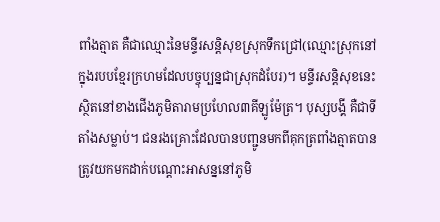ពាំងត្មាត គឺជាឈ្មោះនៃមន្ទីរសន្តិសុខស្រុកទឹកជ្រៅ(ឈ្មោះស្រុកនៅក្នុងរបបខ្មែរក្រហមដែលបច្ចុប្បន្នជាស្រុកដំបែរ)។ មន្ទីរសន្តិសុខនេះស្ថិតនៅខាងជើងភូមិតារាមប្រហែល៣គីឡូម៉ែត្រ។ បុស្សបង្គី គឺជាទីតាំងសម្លាប់។ ជនរងគ្រោះដែលបានបញ្ជូនមកពីគុកត្រពាំងត្មាតបានត្រូវយកមកដាក់បណ្តោះអាសន្ននៅភូមិ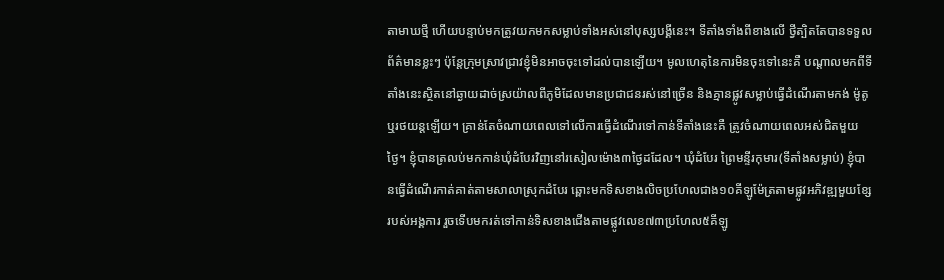តាមាឃថ្មី ហើយបន្ទាប់មកត្រូវយកមកសម្លាប់ទាំងអស់នៅបុស្សបង្គីនេះ។ ទីតាំងទាំងពីខាងលើ ថ្វីត្បិតតែបានទទួលព័ត៌មានខ្លះៗ ប៉ុន្តែក្រុមស្រាវជ្រាវខ្ញុំមិនអាចចុះទៅដល់បានឡើយ។ មូលហេតុនៃការមិនចុះទៅនេះគឺ បណ្តាលមកពីទីតាំងនេះស្ថិតនៅឆ្ងាយដាច់ស្រយ៉ាលពីភូមិដែលមានប្រជាជនរស់នៅច្រើន និងគ្មានផ្លូវសម្លាប់ធ្វើដំណើរតាមកង់ ម៉ូតូ ឬរថយន្តឡើយ។ គ្រាន់តែចំណាយពេលទៅលើការធ្វើដំណើរទៅកាន់ទីតាំងនេះគឺ ត្រូវចំណាយពេលអស់ជិតមួយថ្ងៃ។ ខ្ញុំបានត្រលប់មកកាន់ឃុំដំបែរវិញនៅរសៀលម៉ោង៣ថ្ងៃដដែល។ ឃុំដំបែរ ព្រៃមន្ទីរកុមារ(ទីតាំងសម្លាប់) ខ្ញុំបានធ្វើដំណើរកាត់គាត់តាមសាលាស្រុកដំបែរ ឆ្ពោះមកទិសខាងលិចប្រហែលជាង១០គីឡូម៉ែត្រតាមផ្លូវអភិវឌ្ឍមួយខ្សែរបស់អង្គការ រួចទើបមករត់ទៅកាន់ទិសខាងជើងតាមផ្លូវលេខ៧៣ប្រហែល៥គីឡូ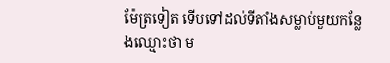ម៉ែត្រទៀត ទើបទៅដល់ទីតាំងសម្លាប់មួយកន្លែងឈ្មោះថា ម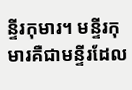ន្ទីរកុមារ។ មន្ទីរកុមារគឺជាមន្ទីរដែល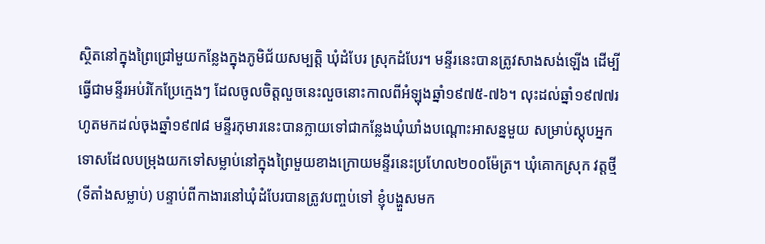ស្ថិតនៅក្នុងព្រៃជ្រៅមួយកន្លែងក្នុងភូមិជ័យសម្បត្តិ ឃុំដំបែរ ស្រុកដំបែរ។ មន្ទីរនេះបានត្រូវសាងសង់ឡើង ដើម្បីធ្វើជាមន្ទីរអប់រំកែប្រែក្មេងៗ ដែលចូលចិត្តលួចនេះលួចនោះកាលពីអំឡុងឆ្នាំ១៩៧៥-៧៦។ លុះដល់ឆ្នាំ១៩៧៧រហូតមកដល់ចុងឆ្នាំ១៩៧៨ មន្ទីរកុមារនេះបានក្លាយទៅជាកន្លែងឃុំឃាំងបណ្តោះអាសន្នមួយ សម្រាប់ស្តុបអ្នកទោសដែលបម្រុងយកទៅសម្លាប់នៅក្នុងព្រៃមួយខាងក្រោយមន្ទីរនេះប្រហែល២០០ម៉ែត្រ។ ឃុំគោកស្រុក វត្តថ្មី (ទីតាំងសម្លាប់) បន្ទាប់ពីកាងារនៅឃុំដំបែរបានត្រូវបញ្ចប់ទៅ ខ្ញុំបង្ហួសមក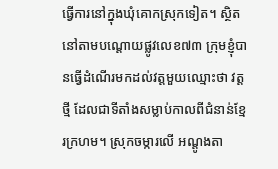ធ្វើការនៅក្នុងឃុំគោកស្រុកទៀត។ ស្ថិតនៅតាមបណ្តោយផ្លូវលេខ៧៣ ក្រុមខ្ញុំបានធ្វើដំណើរមកដល់វត្តមួយឈ្មោះថា វត្តថ្មី ដែលជាទីតាំងសម្លាប់កាលពីជំនាន់ខ្មែរក្រហម។ ស្រុកចម្ការលើ អណ្តូងតា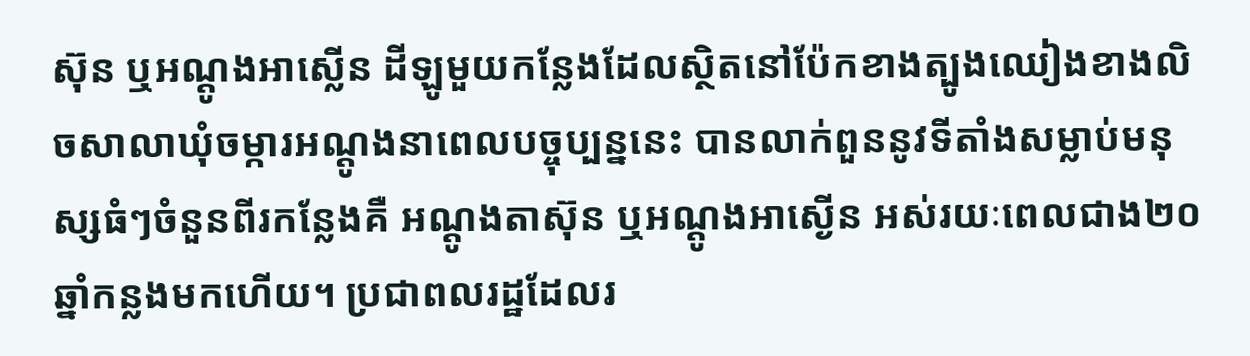ស៊ុន ឬអណ្តូងអាស្លើន ដីឡូមួយកន្លែងដែលស្ថិតនៅប៉ែកខាងត្បូងឈៀងខាងលិចសាលាឃុំចម្ការអណ្តូងនាពេលបច្ចុប្បន្ននេះ បានលាក់ពួននូវទីតាំងសម្លាប់មនុស្សធំៗចំនួនពីរកន្លែងគឺ អណ្តូងតាស៊ុន ឬអណ្តូងអាស្ងើន អស់រយៈពេលជាង២០ឆ្នាំកន្លងមកហើយ។ ប្រជាពលរដ្ឋដែលរ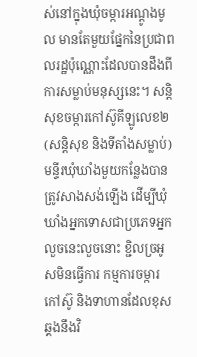ស់នៅក្នុងឃុំចម្ការអណ្តូងមូល មានតែមួយផ្នែកនៃប្រជាពលរដ្ឋប៉ុណ្ណោះដែលបានដឹងពីការសម្លាប់មនុស្សនេះ។ សន្តិសុខចម្ការកៅស៊ូគីឡូលេខ២ (សន្តិសុខ និងទីតាំងសម្លាប់) មន្ទីរឃុំឃាំងមួយកន្លែងបានត្រូវសាងសង់ឡើង ដើម្បីឃុំឃាំងអ្នកទោសជាប្រភេទអ្នកលួចនេះលួចនោះ ខ្ជិលច្រអូសមិនធ្វើការ កម្មការចម្ការកៅស៊ូ និងទាហានដែលខុសឆ្គងនឹងវិ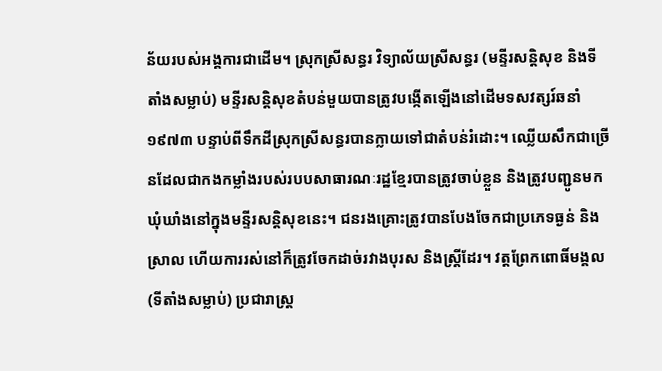ន័យរបស់អង្គការជាដើម។ ស្រុកស្រីសន្ធរ វិទ្យាល័យស្រីសន្ធរ (មន្ទីរសន្តិសុខ និងទីតាំងសម្លាប់) មន្ទីរសន្តិសុខតំបន់មួយបានត្រូវបង្កើតឡើងនៅដើមទសវត្សរ៍ឆនាំ១៩៧៣ បន្ទាប់ពីទឹកដីស្រុកស្រីសន្ធរបានក្លាយទៅជាតំបន់រំដោះ។ ឈ្លើយសឹកជាច្រើនដែលជាកងកម្លាំងរបស់របបសាធារណៈរដ្ឋខ្មែរបានត្រូវចាប់ខ្លួន និងត្រូវបញ្ជូនមកឃុំឃាំងនៅក្នុងមន្ទីរសន្តិសុខនេះ។ ជនរងគ្រោះត្រូវបានបែងចែកជាប្រភេទធ្ងន់ និងស្រាល ហើយការរស់នៅក៏ត្រូវចែកដាច់រវាងបុរស និងស្រី្តដែរ។ វត្តព្រែកពោធិ៍មង្គល (ទីតាំងសម្លាប់) ប្រជារាស្រ្ត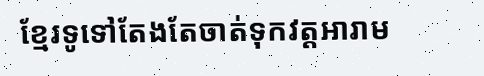ខ្មែរទូទៅតែងតែចាត់ទុកវត្តអារាម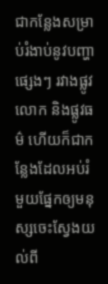ជាកន្លែងសម្រាប់រំងាប់នូវបញ្ហាផ្សេងៗ រវាងផ្លូវលោក និងផ្លូវធម៌ ហើយក៏ជាកន្លែងដែលអប់រំមួយផ្នែកឲ្យមនុស្សចេះស្វែងយល់ពី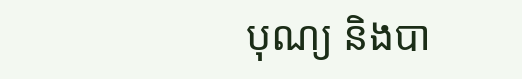បុណ្យ និងបា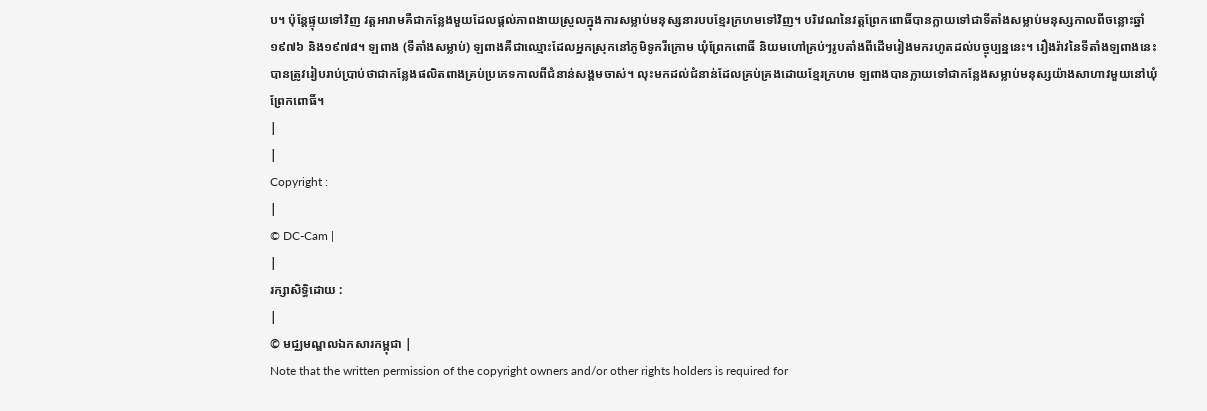ប។ ប៉ុន្តែផ្ទុយទៅវិញ វត្តអារាមគឺជាកន្លែងមួយដែលផ្តល់ភាពងាយស្រួលក្នុងការសម្លាប់មនុស្សនារបបខ្មែរក្រហមទៅវិញ។ បរិវេណនៃវត្តព្រែកពោធិ៍បានក្លាយទៅជាទីតាំងសម្លាប់មនុស្សកាលពីចន្លោះឆ្នាំ១៩៧៦ និង១៩៧៨។ ឡពាង (ទីតាំងសម្លាប់) ឡពាងគឺជាឈ្មោះដែលអ្នកស្រុកនៅភូមិទូករីក្រោម ឃុំព្រែកពោធិ៍ និយមហៅគ្រប់ៗរូបតាំងពីដើមរៀងមករហូតដល់បច្ចុប្បន្ននេះ។ រឿងរ៉ាវនៃទីតាំងឡពាងនេះបានត្រូវរៀបរាប់ប្រាប់ថាជាកន្លែងផលិតពាងគ្រប់ប្រភេទកាលពីជំនាន់សង្គមចាស់។ លុះមកដល់ជំនាន់ដែលគ្រប់គ្រងដោយខ្មែរក្រហម ឡពាងបានក្លាយទៅជាកន្លែងសម្លាប់មនុស្សយ៉ាងសាហាវមួយនៅឃុំព្រែកពោធិ៍។
|
|
Copyright :
|
© DC-Cam |
|
រក្សាសិទ្ធិដោយ :
|
© មជ្ឈមណ្ឌលឯកសារកម្ពុជា |
Note that the written permission of the copyright owners and/or other rights holders is required for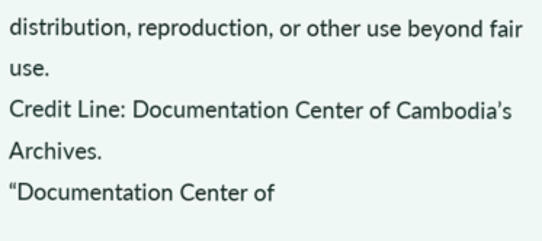distribution, reproduction, or other use beyond fair use.
Credit Line: Documentation Center of Cambodia’s Archives.
“Documentation Center of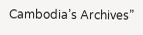Cambodia’s Archives”